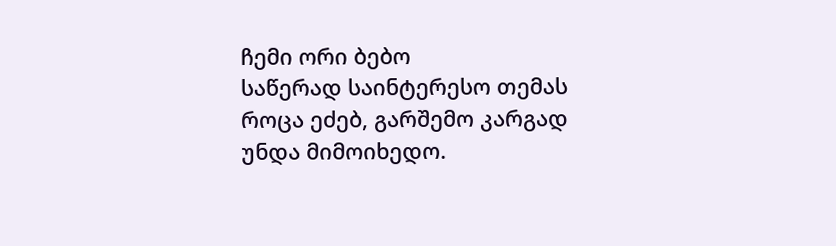ჩემი ორი ბებო
საწერად საინტერესო თემას როცა ეძებ, გარშემო კარგად უნდა მიმოიხედო.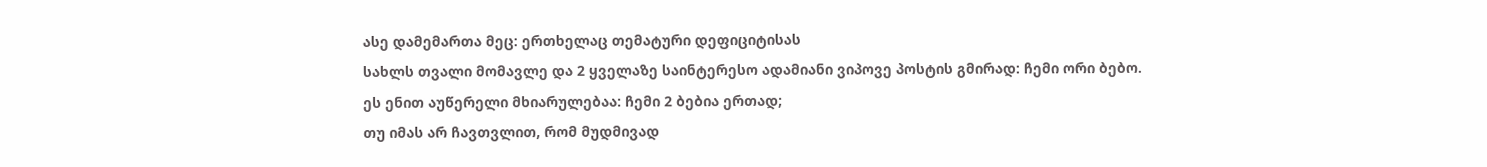ასე დამემართა მეც: ერთხელაც თემატური დეფიციტისას
სახლს თვალი მომავლე და 2 ყველაზე საინტერესო ადამიანი ვიპოვე პოსტის გმირად: ჩემი ორი ბებო.
ეს ენით აუწერელი მხიარულებაა: ჩემი 2 ბებია ერთად;
თუ იმას არ ჩავთვლით, რომ მუდმივად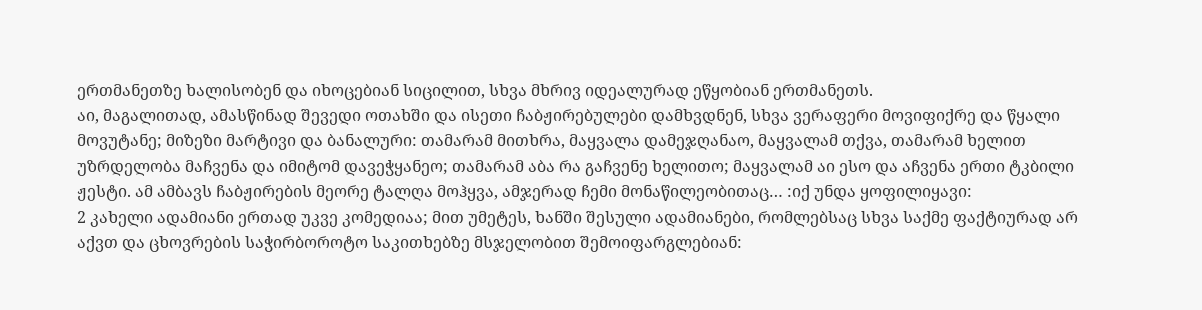ერთმანეთზე ხალისობენ და იხოცებიან სიცილით, სხვა მხრივ იდეალურად ეწყობიან ერთმანეთს.
აი, მაგალითად, ამასწინად შევედი ოთახში და ისეთი ჩაბჟირებულები დამხვდნენ, სხვა ვერაფერი მოვიფიქრე და წყალი მოვუტანე; მიზეზი მარტივი და ბანალური: თამარამ მითხრა, მაყვალა დამეჯღანაო, მაყვალამ თქვა, თამარამ ხელით უზრდელობა მაჩვენა და იმიტომ დავეჭყანეო; თამარამ აბა რა გაჩვენე ხელითო; მაყვალამ აი ესო და აჩვენა ერთი ტკბილი ჟესტი. ამ ამბავს ჩაბჟირების მეორე ტალღა მოჰყვა, ამჯერად ჩემი მონაწილეობითაც… :იქ უნდა ყოფილიყავი:
2 კახელი ადამიანი ერთად უკვე კომედიაა; მით უმეტეს, ხანში შესული ადამიანები, რომლებსაც სხვა საქმე ფაქტიურად არ აქვთ და ცხოვრების საჭირბოროტო საკითხებზე მსჯელობით შემოიფარგლებიან: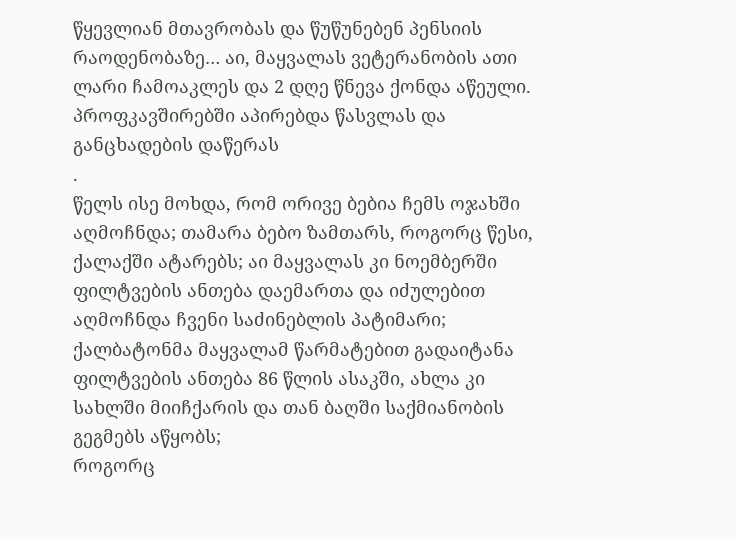წყევლიან მთავრობას და წუწუნებენ პენსიის რაოდენობაზე… აი, მაყვალას ვეტერანობის ათი ლარი ჩამოაკლეს და 2 დღე წნევა ქონდა აწეული. პროფკავშირებში აპირებდა წასვლას და განცხადების დაწერას
.
წელს ისე მოხდა, რომ ორივე ბებია ჩემს ოჯახში აღმოჩნდა; თამარა ბებო ზამთარს, როგორც წესი, ქალაქში ატარებს; აი მაყვალას კი ნოემბერში ფილტვების ანთება დაემართა და იძულებით აღმოჩნდა ჩვენი საძინებლის პატიმარი; ქალბატონმა მაყვალამ წარმატებით გადაიტანა ფილტვების ანთება 86 წლის ასაკში, ახლა კი სახლში მიიჩქარის და თან ბაღში საქმიანობის გეგმებს აწყობს;
როგორც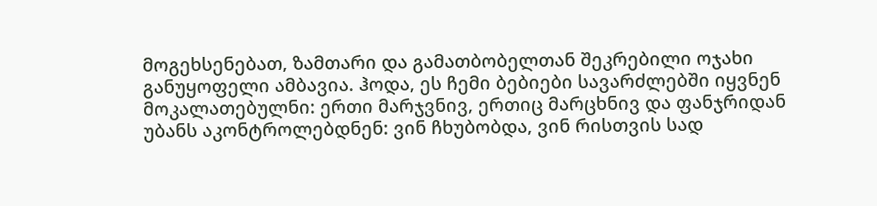მოგეხსენებათ, ზამთარი და გამათბობელთან შეკრებილი ოჯახი განუყოფელი ამბავია. ჰოდა, ეს ჩემი ბებიები სავარძლებში იყვნენ მოკალათებულნი: ერთი მარჯვნივ, ერთიც მარცხნივ და ფანჯრიდან უბანს აკონტროლებდნენ: ვინ ჩხუბობდა, ვინ რისთვის სად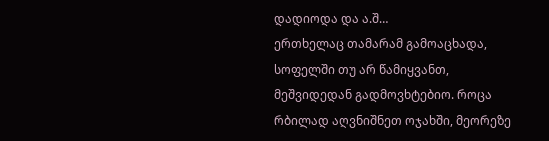დადიოდა და ა.შ…
ერთხელაც თამარამ გამოაცხადა, სოფელში თუ არ წამიყვანთ, მეშვიდედან გადმოვხტებიო. როცა რბილად აღვნიშნეთ ოჯახში, მეორეზე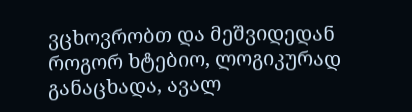ვცხოვრობთ და მეშვიდედან როგორ ხტებიო, ლოგიკურად განაცხადა, ავალ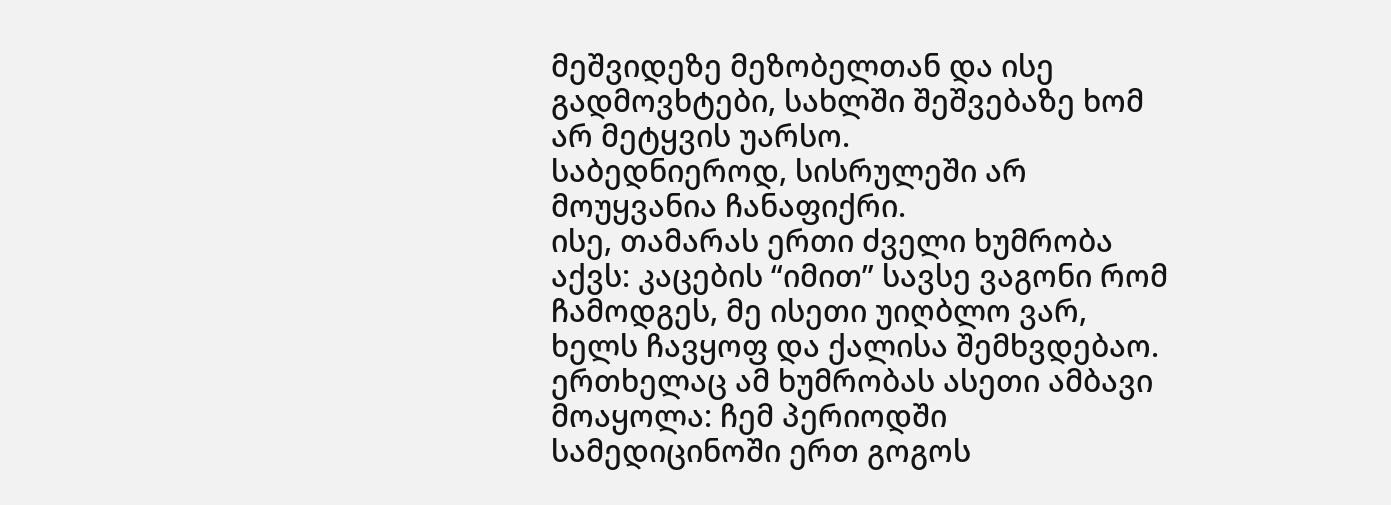მეშვიდეზე მეზობელთან და ისე გადმოვხტები, სახლში შეშვებაზე ხომ არ მეტყვის უარსო.
საბედნიეროდ, სისრულეში არ მოუყვანია ჩანაფიქრი.
ისე, თამარას ერთი ძველი ხუმრობა აქვს: კაცების “იმით” სავსე ვაგონი რომ ჩამოდგეს, მე ისეთი უიღბლო ვარ, ხელს ჩავყოფ და ქალისა შემხვდებაო.
ერთხელაც ამ ხუმრობას ასეთი ამბავი მოაყოლა: ჩემ პერიოდში სამედიცინოში ერთ გოგოს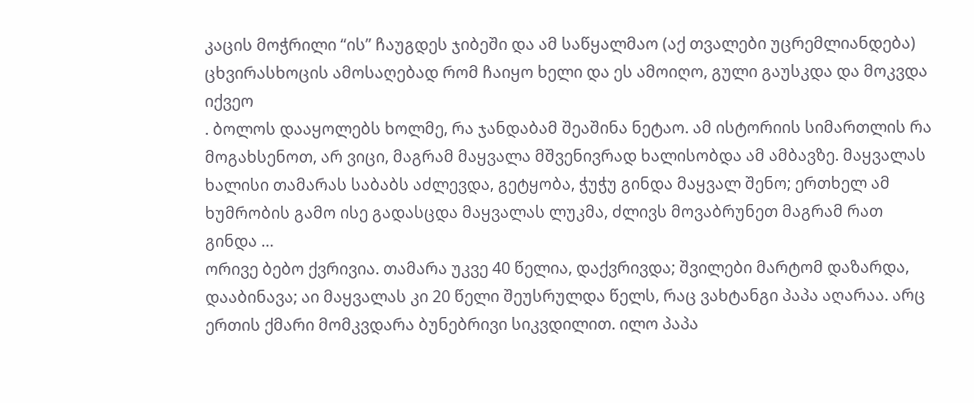კაცის მოჭრილი “ის” ჩაუგდეს ჯიბეში და ამ საწყალმაო (აქ თვალები უცრემლიანდება) ცხვირასხოცის ამოსაღებად რომ ჩაიყო ხელი და ეს ამოიღო, გული გაუსკდა და მოკვდა იქვეო
. ბოლოს დააყოლებს ხოლმე, რა ჯანდაბამ შეაშინა ნეტაო. ამ ისტორიის სიმართლის რა მოგახსენოთ, არ ვიცი, მაგრამ მაყვალა მშვენივრად ხალისობდა ამ ამბავზე. მაყვალას ხალისი თამარას საბაბს აძლევდა, გეტყობა, ჭუჭუ გინდა მაყვალ შენო; ერთხელ ამ ხუმრობის გამო ისე გადასცდა მაყვალას ლუკმა, ძლივს მოვაბრუნეთ მაგრამ რათ გინდა …
ორივე ბებო ქვრივია. თამარა უკვე 40 წელია, დაქვრივდა; შვილები მარტომ დაზარდა, დააბინავა; აი მაყვალას კი 20 წელი შეუსრულდა წელს, რაც ვახტანგი პაპა აღარაა. არც ერთის ქმარი მომკვდარა ბუნებრივი სიკვდილით. ილო პაპა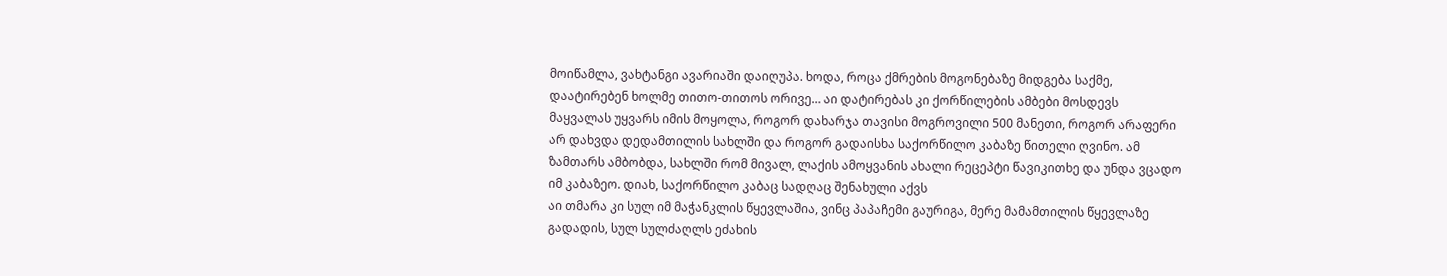მოიწამლა, ვახტანგი ავარიაში დაიღუპა. ხოდა, როცა ქმრების მოგონებაზე მიდგება საქმე, დაატირებენ ხოლმე თითო-თითოს ორივე… აი დატირებას კი ქორწილების ამბები მოსდევს
მაყვალას უყვარს იმის მოყოლა, როგორ დახარჯა თავისი მოგროვილი 500 მანეთი, როგორ არაფერი არ დახვდა დედამთილის სახლში და როგორ გადაისხა საქორწილო კაბაზე წითელი ღვინო. ამ ზამთარს ამბობდა, სახლში რომ მივალ, ლაქის ამოყვანის ახალი რეცეპტი წავიკითხე და უნდა ვცადო იმ კაბაზეო. დიახ, საქორწილო კაბაც სადღაც შენახული აქვს
აი თმარა კი სულ იმ მაჭანკლის წყევლაშია, ვინც პაპაჩემი გაურიგა, მერე მამამთილის წყევლაზე გადადის, სულ სულძაღლს ეძახის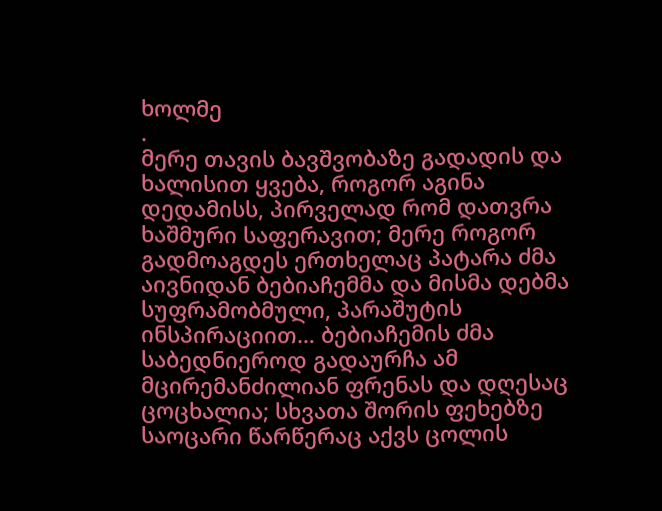ხოლმე
.
მერე თავის ბავშვობაზე გადადის და ხალისით ყვება, როგორ აგინა დედამისს, პირველად რომ დათვრა ხაშმური საფერავით; მერე როგორ გადმოაგდეს ერთხელაც პატარა ძმა აივნიდან ბებიაჩემმა და მისმა დებმა სუფრამობმული, პარაშუტის ინსპირაციით… ბებიაჩემის ძმა საბედნიეროდ გადაურჩა ამ მცირემანძილიან ფრენას და დღესაც ცოცხალია; სხვათა შორის ფეხებზე საოცარი წარწერაც აქვს ცოლის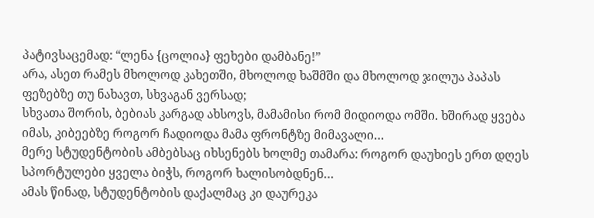პატივსაცემად: “ლენა {ცოლია} ფეხები დამბანე!”
არა, ასეთ რამეს მხოლოდ კახეთში, მხოლოდ ხაშმში და მხოლოდ ჯილუა პაპას ფეზებზე თუ ნახავთ, სხვაგან ვერსად;
სხვათა შორის, ბებიას კარგად ახსოვს, მამამისი რომ მიდიოდა ომში. ხშირად ყვება იმას, კიბეებზე როგორ ჩადიოდა მამა ფრონტზე მიმავალი…
მერე სტუდენტობის ამბებსაც იხსენებს ხოლმე თამარა: როგორ დაუხიეს ერთ დღეს სპორტულები ყველა ბიჭს, როგორ ხალისობდნენ…
ამას წინად, სტუდენტობის დაქალმაც კი დაურეკა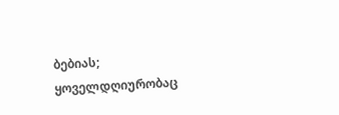ბებიას;
ყოველდღიურობაც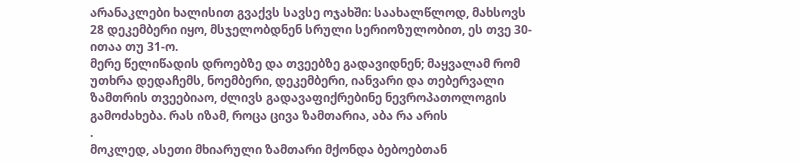არანაკლები ხალისით გვაქვს სავსე ოჯახში: საახალწლოდ, მახსოვს 28 დეკემბერი იყო, მსჯელობდნენ სრული სერიოზულობით, ეს თვე 30-ითაა თუ 31-ო.
მერე წელიწადის დროებზე და თვეებზე გადავიდნენ; მაყვალამ რომ უთხრა დედაჩემს, ნოემბერი, დეკემბერი, იანვარი და თებერვალი ზამთრის თვეებიაო, ძლივს გადავაფიქრებინე ნევროპათოლოგის გამოძახება. რას იზამ, როცა ცივა ზამთარია, აბა რა არის
.
მოკლედ, ასეთი მხიარული ზამთარი მქონდა ბებოებთან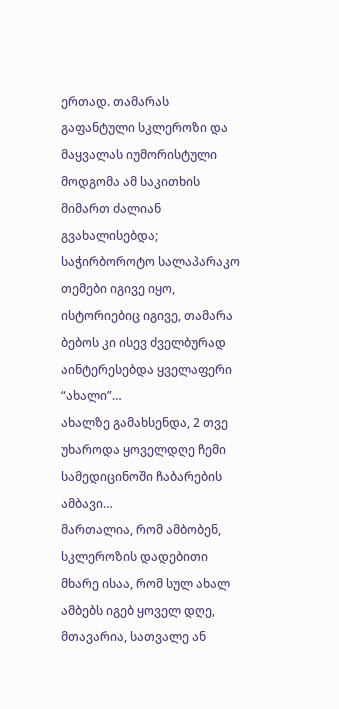ერთად. თამარას გაფანტული სკლეროზი და მაყვალას იუმორისტული მოდგომა ამ საკითხის მიმართ ძალიან გვახალისებდა; საჭირბოროტო სალაპარაკო თემები იგივე იყო, ისტორიებიც იგივე, თამარა ბებოს კი ისევ ძველბურად აინტერესებდა ყველაფერი “ახალი”…
ახალზე გამახსენდა, 2 თვე უხაროდა ყოველდღე ჩემი სამედიცინოში ჩაბარების ამბავი…
მართალია, რომ ამბობენ, სკლეროზის დადებითი მხარე ისაა, რომ სულ ახალ ამბებს იგებ ყოველ დღე, მთავარია, სათვალე ან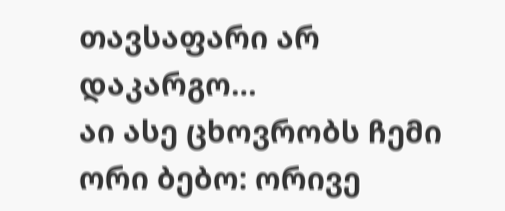თავსაფარი არ დაკარგო…
აი ასე ცხოვრობს ჩემი ორი ბებო: ორივე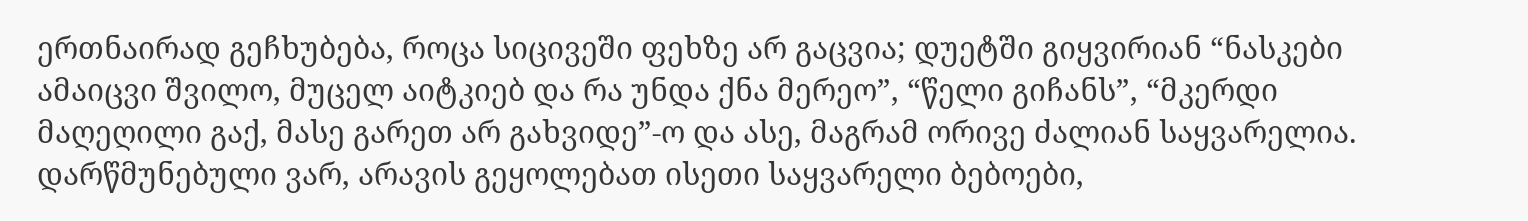ერთნაირად გეჩხუბება, როცა სიცივეში ფეხზე არ გაცვია; დუეტში გიყვირიან “ნასკები ამაიცვი შვილო, მუცელ აიტკიებ და რა უნდა ქნა მერეო”, “წელი გიჩანს”, “მკერდი მაღეღილი გაქ, მასე გარეთ არ გახვიდე”-ო და ასე, მაგრამ ორივე ძალიან საყვარელია. დარწმუნებული ვარ, არავის გეყოლებათ ისეთი საყვარელი ბებოები,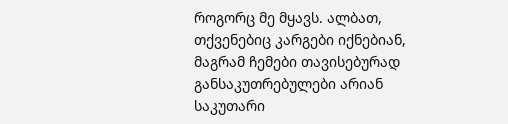როგორც მე მყავს. ალბათ, თქვენებიც კარგები იქნებიან, მაგრამ ჩემები თავისებურად განსაკუთრებულები არიან საკუთარი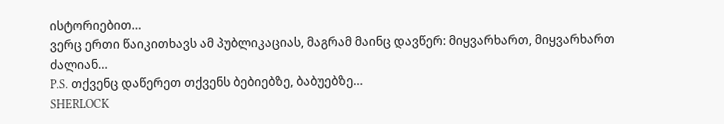ისტორიებით…
ვერც ერთი წაიკითხავს ამ პუბლიკაციას, მაგრამ მაინც დავწერ: მიყვარხართ, მიყვარხართ ძალიან…
P.S. თქვენც დაწერეთ თქვენს ბებიებზე, ბაბუებზე…
SHERLOCK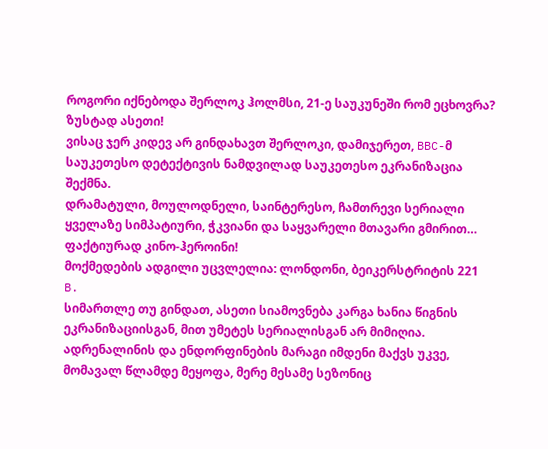როგორი იქნებოდა შერლოკ ჰოლმსი, 21-ე საუკუნეში რომ ეცხოვრა?
ზუსტად ასეთი!
ვისაც ჯერ კიდევ არ გინდახავთ შერლოკი, დამიჯერეთ, BBC-მ საუკეთესო დეტექტივის ნამდვილად საუკეთესო ეკრანიზაცია შექმნა.
დრამატული, მოულოდნელი, საინტერესო, ჩამთრევი სერიალი ყველაზე სიმპატიური, ჭკვიანი და საყვარელი მთავარი გმირით…
ფაქტიურად კინო-ჰეროინი!
მოქმედების ადგილი უცვლელია: ლონდონი, ბეიკერსტრიტის 221 B.
სიმართლე თუ გინდათ, ასეთი სიამოვნება კარგა ხანია წიგნის ეკრანიზაციისგან, მით უმეტეს სერიალისგან არ მიმიღია. ადრენალინის და ენდორფინების მარაგი იმდენი მაქვს უკვე, მომავალ წლამდე მეყოფა, მერე მესამე სეზონიც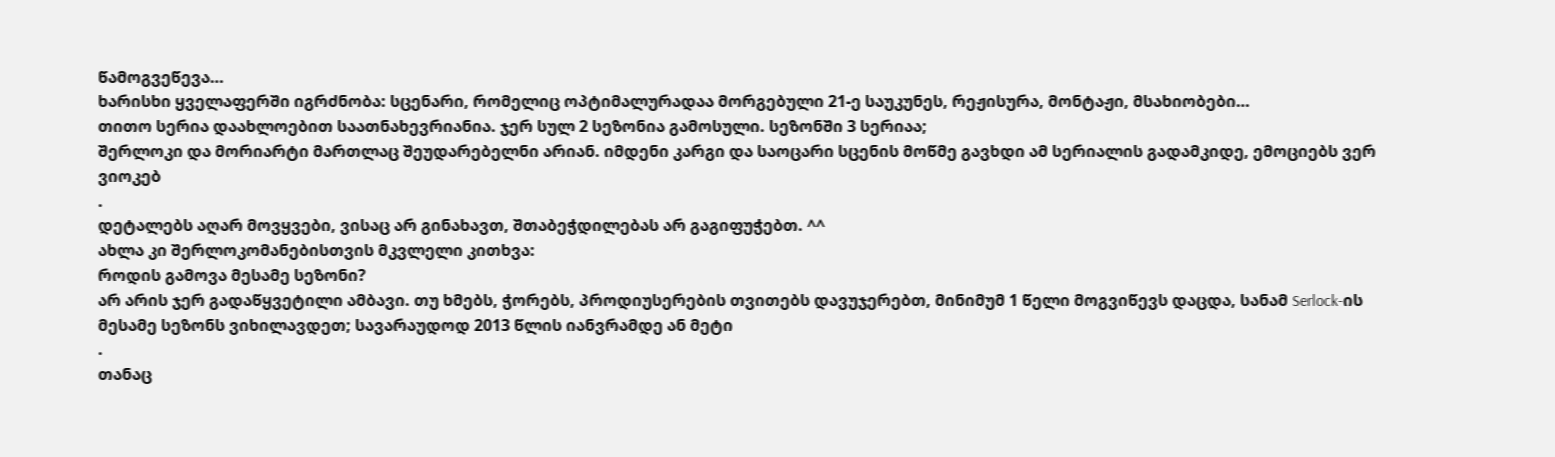წამოგვეწევა…
ხარისხი ყველაფერში იგრძნობა: სცენარი, რომელიც ოპტიმალურადაა მორგებული 21-ე საუკუნეს, რეჟისურა, მონტაჟი, მსახიობები…
თითო სერია დაახლოებით საათნახევრიანია. ჯერ სულ 2 სეზონია გამოსული. სეზონში 3 სერიაა;
შერლოკი და მორიარტი მართლაც შეუდარებელნი არიან. იმდენი კარგი და საოცარი სცენის მოწმე გავხდი ამ სერიალის გადამკიდე, ემოციებს ვერ ვიოკებ
.
დეტალებს აღარ მოვყვები, ვისაც არ გინახავთ, შთაბეჭდილებას არ გაგიფუჭებთ. ^^
ახლა კი შერლოკომანებისთვის მკვლელი კითხვა:
როდის გამოვა მესამე სეზონი?
არ არის ჯერ გადაწყვეტილი ამბავი. თუ ხმებს, ჭორებს, პროდიუსერების თვითებს დავუჯერებთ, მინიმუმ 1 წელი მოგვიწევს დაცდა, სანამ Serlock-ის მესამე სეზონს ვიხილავდეთ; სავარაუდოდ 2013 წლის იანვრამდე ან მეტი
.
თანაც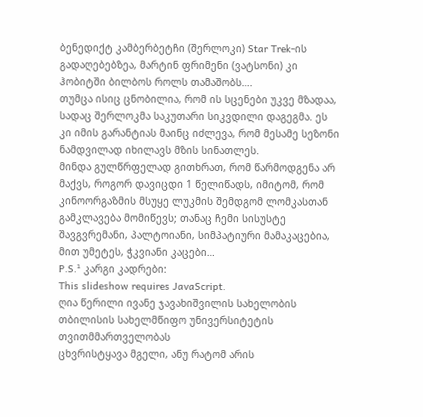ბენედიქტ კამბერბეტჩი (შერლოკი) Star Trek-ის გადაღებებზეა, მარტინ ფრიმენი (ვატსონი) კი ჰობიტში ბილბოს როლს თამაშობს….
თუმცა ისიც ცნობილია, რომ ის სცენები უკვე მზადაა, სადაც შერლოკმა საკუთარი სიკვდილი დაგეგმა. ეს კი იმის გარანტიას მაინც იძლევა, რომ მესამე სეზონი ნამდვილად იხილავს მზის სინათლეს.
მინდა გულწრფელად გითხრათ, რომ წარმოდგენა არ მაქვს, როგორ დავიცდი 1 წელიწადს, იმიტომ, რომ კინოორგაზმის მსუყე ლუკმის შემდგომ ლომკასთან გამკლავება მომიწევს; თანაც ჩემი სისუსტე შავგვრემანი, პალტოიანი, სიმპატიური მამაკაცებია, მით უმეტეს, ჭკვიანი კაცები…
P.S.¹ კარგი კადრები:
This slideshow requires JavaScript.
ღია წერილი ივანე ჯავახიშვილის სახელობის თბილისის სახელმწიფო უნივერსიტეტის თვითმმართველობას
ცხვრისტყავა მგელი, ანუ რატომ არის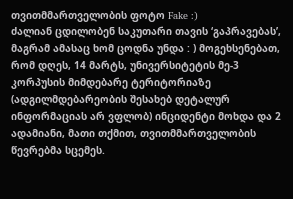თვითმმართველობის ფოტო Fake :)
ძალიან ცდილობენ საკუთარი თავის ‘გაპრავებას’, მაგრამ ამასაც ხომ ცოდნა უნდა : ) მოგეხსენებათ, რომ დღეს, 14 მარტს, უნივერსიტეტის მე-3 კორპუსის მიმდებარე ტერიტორიაზე (ადგილმდებარეობის შესახებ დეტალურ ინფორმაციას არ ვფლობ) ინციდენტი მოხდა და 2 ადამიანი, მათი თქმით, თვითმმართველობის წევრებმა სცემეს.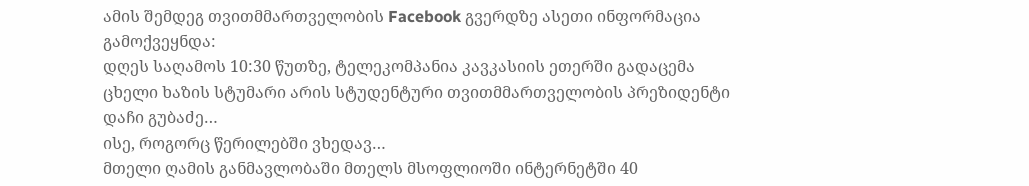ამის შემდეგ თვითმმართველობის Facebook გვერდზე ასეთი ინფორმაცია გამოქვეყნდა:
დღეს საღამოს 10:30 წუთზე, ტელეკომპანია კავკასიის ეთერში გადაცემა ცხელი ხაზის სტუმარი არის სტუდენტური თვითმმართველობის პრეზიდენტი დაჩი გუბაძე…
ისე, როგორც წერილებში ვხედავ…
მთელი ღამის განმავლობაში მთელს მსოფლიოში ინტერნეტში 40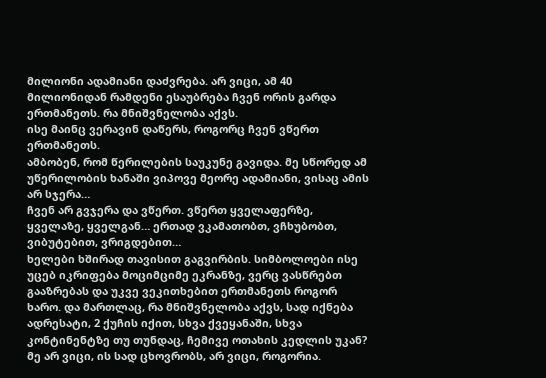მილიონი ადამიანი დაძვრება. არ ვიცი, ამ 40 მილიონიდან რამდენი ესაუბრება ჩვენ ორის გარდა ერთმანეთს. რა მნიშვნელობა აქვს.
ისე მაინც ვერავინ დაწერს, როგორც ჩვენ ვწერთ ერთმანეთს.
ამბობენ, რომ წერილების საუკუნე გავიდა. მე სწორედ ამ უწერილობის ხანაში ვიპოვე მეორე ადამიანი, ვისაც ამის არ სჯერა…
ჩვენ არ გვჯერა და ვწერთ. ვწერთ ყველაფერზე, ყველაზე, ყველგან… ერთად ვკამათობთ, ვჩხუბობთ, ვიბუტებით, ვრიგდებით…
ხელები ხშირად თავისით გაგვირბის. სიმბოლოები ისე უცებ იკრიფება მოციმციმე ეკრანზე, ვერც ვასწრებთ გააზრებას და უკვე ვეკითხებით ერთმანეთს როგორ ხარო. და მართლაც, რა მნიშვნელობა აქვს, სად იქნება ადრესატი, 2 ქუჩის იქით, სხვა ქვეყანაში, სხვა კონტინენტზე თუ თუნდაც, ჩემივე ოთახის კედლის უკან?
მე არ ვიცი, ის სად ცხოვრობს, არ ვიცი, როგორია.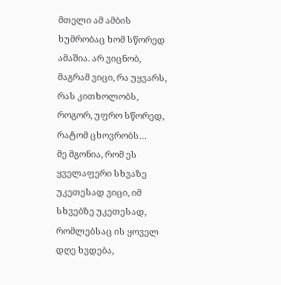მთელი ამ ამბის ხუმრობაც ხომ სწორედ ამაშია. არ ვიცნობ, მაგრამ ვიცი, რა უყვარს, რას კითხოლობს, როგორ, უფრო სწორედ, რატომ ცხოვრობს…
მე მგონია, რომ ეს ყველაფერი სხვაზე უკეთესად ვიცი, იმ სხვებზე უკეთესად, რომლებსაც ის ყოველ დღე ხვდება,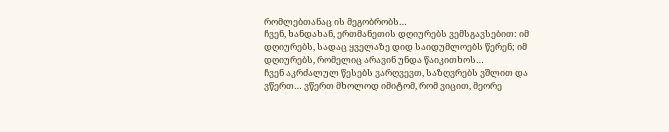რომლებთანაც ის მეგობრობს…
ჩვენ, ხანდახან, ერთმანეთის დღიურებს ვემსგავსებით: იმ დღიურებს, სადაც ყველაზე დიდ საიდუმლოებს წერენ; იმ დღიურებს, რომელიც არავინ უნდა წაიკითხოს…
ჩვენ აკრძალულ წესებს ვარღვევთ, საზღვრებს ვშლით და ვწერთ… ვწერთ მხოლოდ იმიტომ, რომ ვიცით, მეორე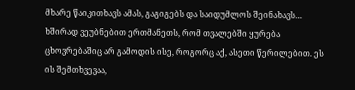მხარე წაიკითხავს ამას, გაგიგებს და საიდუმლოს შეინახავს…
ხშირად ვეუბნებით ერთმანეთს, რომ თვალებში ყურება ცხოვრებაშიც არ გამოდის ისე, როგორც აქ, ასეთი წერილებით. ეს ის შემთხვევაა,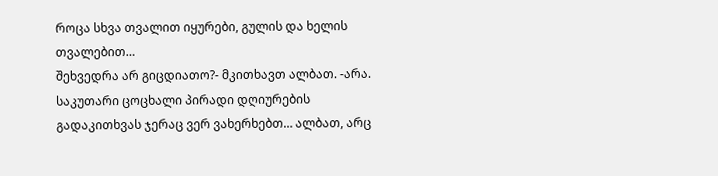როცა სხვა თვალით იყურები, გულის და ხელის თვალებით…
შეხვედრა არ გიცდიათო?- მკითხავთ ალბათ. -არა. საკუთარი ცოცხალი პირადი დღიურების გადაკითხვას ჯერაც ვერ ვახერხებთ… ალბათ, არც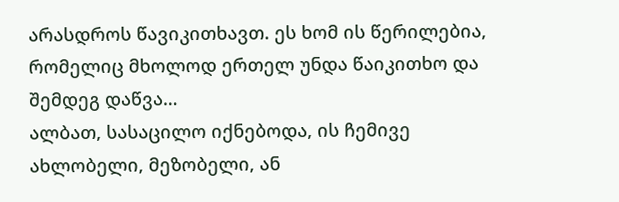არასდროს წავიკითხავთ. ეს ხომ ის წერილებია, რომელიც მხოლოდ ერთელ უნდა წაიკითხო და შემდეგ დაწვა…
ალბათ, სასაცილო იქნებოდა, ის ჩემივე ახლობელი, მეზობელი, ან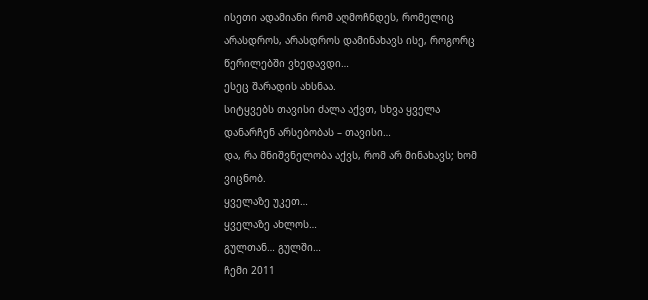ისეთი ადამიანი რომ აღმოჩნდეს, რომელიც არასდროს, არასდროს დამინახავს ისე, როგორც წერილებში ვხედავდი…
ესეც შარადის ახსნაა.
სიტყვებს თავისი ძალა აქვთ, სხვა ყველა დანარჩენ არსებობას – თავისი…
და, რა მნიშვნელობა აქვს, რომ არ მინახავს; ხომ ვიცნობ.
ყველაზე უკეთ…
ყველაზე ახლოს…
გულთან… გულში…
ჩემი 2011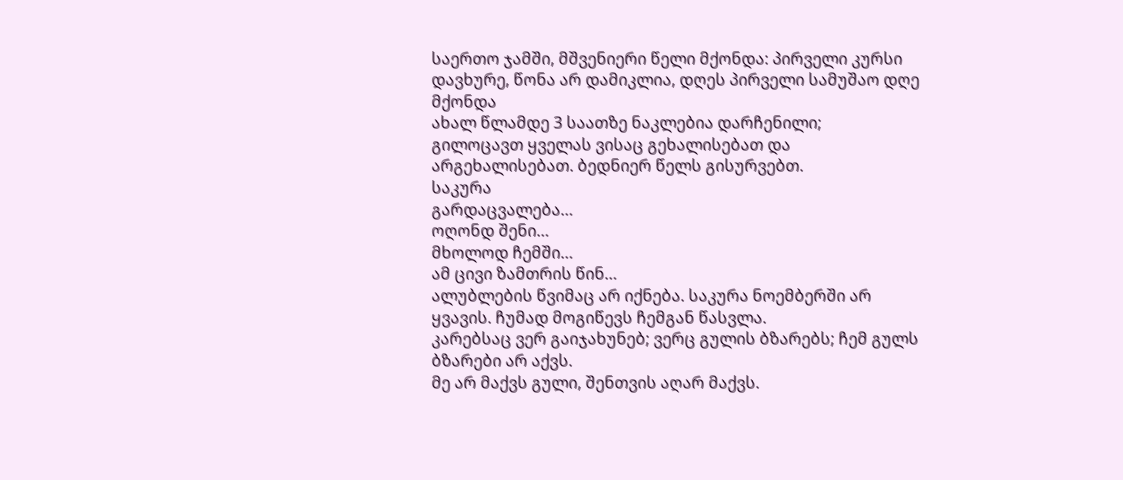საერთო ჯამში, მშვენიერი წელი მქონდა: პირველი კურსი დავხურე, წონა არ დამიკლია, დღეს პირველი სამუშაო დღე მქონდა
ახალ წლამდე 3 საათზე ნაკლებია დარჩენილი;
გილოცავთ ყველას ვისაც გეხალისებათ და არგეხალისებათ. ბედნიერ წელს გისურვებთ.
საკურა
გარდაცვალება…
ოღონდ შენი…
მხოლოდ ჩემში…
ამ ცივი ზამთრის წინ…
ალუბლების წვიმაც არ იქნება. საკურა ნოემბერში არ ყვავის. ჩუმად მოგიწევს ჩემგან წასვლა.
კარებსაც ვერ გაიჯახუნებ; ვერც გულის ბზარებს; ჩემ გულს ბზარები არ აქვს.
მე არ მაქვს გული, შენთვის აღარ მაქვს.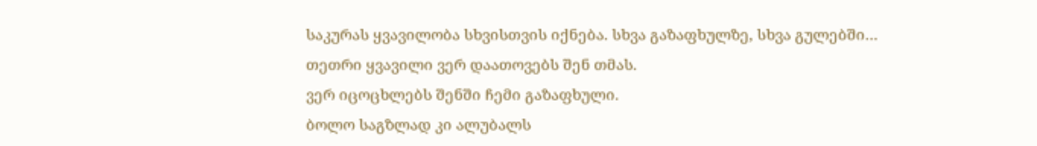საკურას ყვავილობა სხვისთვის იქნება. სხვა გაზაფხულზე, სხვა გულებში…
თეთრი ყვავილი ვერ დაათოვებს შენ თმას.
ვერ იცოცხლებს შენში ჩემი გაზაფხული.
ბოლო საგზლად კი ალუბალს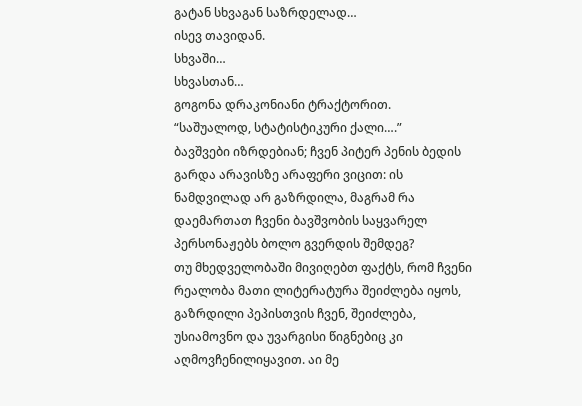გატან სხვაგან საზრდელად…
ისევ თავიდან.
სხვაში…
სხვასთან…
გოგონა დრაკონიანი ტრაქტორით.
“საშუალოდ, სტატისტიკური ქალი….”
ბავშვები იზრდებიან; ჩვენ პიტერ პენის ბედის გარდა არავისზე არაფერი ვიცით: ის ნამდვილად არ გაზრდილა, მაგრამ რა დაემართათ ჩვენი ბავშვობის საყვარელ პერსონაჟებს ბოლო გვერდის შემდეგ?
თუ მხედველობაში მივიღებთ ფაქტს, რომ ჩვენი რეალობა მათი ლიტერატურა შეიძლება იყოს, გაზრდილი პეპისთვის ჩვენ, შეიძლება, უსიამოვნო და უვარგისი წიგნებიც კი აღმოვჩენილიყავით. აი მე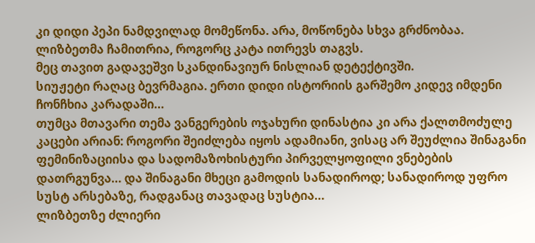კი დიდი პეპი ნამდვილად მომეწონა. არა, მოწონება სხვა გრძნობაა. ლიზბეთმა ჩამითრია, როგორც კატა ითრევს თაგვს.
მეც თავით გადავეშვი სკანდინავიურ ნისლიან დეტექტივში.
სიუჟეტი რაღაც ბევრმაგია. ერთი დიდი ისტორიის გარშემო კიდევ იმდენი ჩონჩხია კარადაში…
თუმცა მთავარი თემა ვანგერების ოჯახური დინასტია კი არა ქალთმოძულე კაცები არიან: როგორი შეიძლება იყოს ადამიანი, ვისაც არ შეუძლია შინაგანი ფემინიზაციისა და სადომაზოხისტური პირველყოფილი ვნებების დათრგუნვა… და შინაგანი მხეცი გამოდის სანადიროდ; სანადიროდ უფრო სუსტ არსებაზე, რადგანაც თავადაც სუსტია…
ლიზბეთზე ძლიერი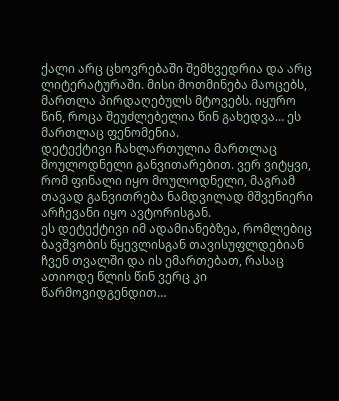ქალი არც ცხოვრებაში შემხვედრია და არც ლიტერატურაში. მისი მოთმინება მაოცებს, მართლა პირდაღებულს მტოვებს. იყურო წინ, როცა შეუძლებელია წინ გახედვა… ეს მართლაც ფენომენია.
დეტექტივი ჩახლართულია მართლაც მოულოდნელი განვითარებით. ვერ ვიტყვი, რომ ფინალი იყო მოულოდნელი, მაგრამ თავად განვითრება ნამდვილად მშვენიერი არჩევანი იყო ავტორისგან.
ეს დეტექტივი იმ ადამიანებზეა, რომლებიც ბავშვობის წყევლისგან თავისუფლდებიან ჩვენ თვალში და ის ემართებათ, რასაც ათიოდე წლის წინ ვერც კი წარმოვიდგენდით…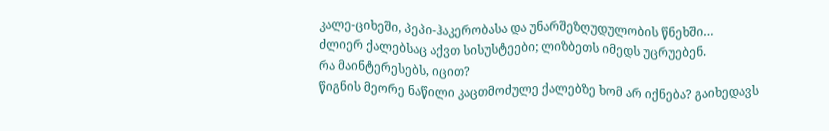კალე-ციხეში, პეპი-ჰაკერობასა და უნარშეზღუდულობის წნეხში…
ძლიერ ქალებსაც აქვთ სისუსტეები; ლიზბეთს იმედს უცრუებენ.
რა მაინტერესებს, იცით?
წიგნის მეორე ნაწილი კაცთმოძულე ქალებზე ხომ არ იქნება? გაიხედავს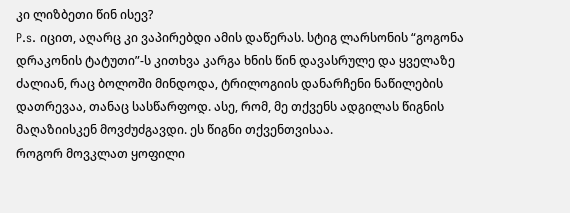კი ლიზბეთი წინ ისევ?
P.s. იცით, აღარც კი ვაპირებდი ამის დაწერას. სტიგ ლარსონის “გოგონა დრაკონის ტატუთი”-ს კითხვა კარგა ხნის წინ დავასრულე და ყველაზე ძალიან, რაც ბოლოში მინდოდა, ტრილოგიის დანარჩენი ნაწილების დათრევაა, თანაც სასწარფოდ. ასე, რომ, მე თქვენს ადგილას წიგნის მაღაზიისკენ მოვძუძგავდი. ეს წიგნი თქვენთვისაა.
როგორ მოვკლათ ყოფილი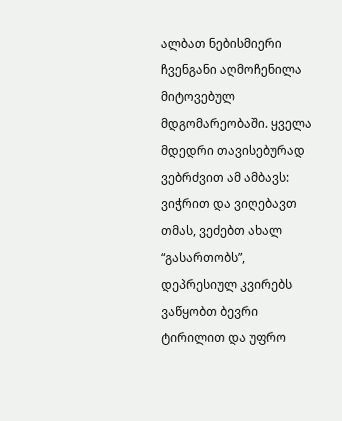ალბათ ნებისმიერი ჩვენგანი აღმოჩენილა მიტოვებულ მდგომარეობაში. ყველა მდედრი თავისებურად ვებრძვით ამ ამბავს: ვიჭრით და ვიღებავთ თმას, ვეძებთ ახალ “გასართობს”, დეპრესიულ კვირებს ვაწყობთ ბევრი ტირილით და უფრო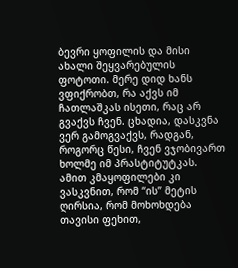ბევრი ყოფილის და მისი ახალი შეყვარებულის ფოტოთი. მერე დიდ ხანს ვფიქრობთ, რა აქვს იმ ჩათლაშკას ისეთი, რაც არ გვაქვს ჩვენ. ცხადია, დასკვნა ვერ გამოგვაქვს, რადგან, როგორც წესი, ჩვენ ვჯობივართ ხოლმე იმ პრასტიტუტკას.
ამით კმაყოფილები კი ვასკვნით, რომ “ის” მეტის ღირსია, რომ მოხოხდება თავისი ფეხით,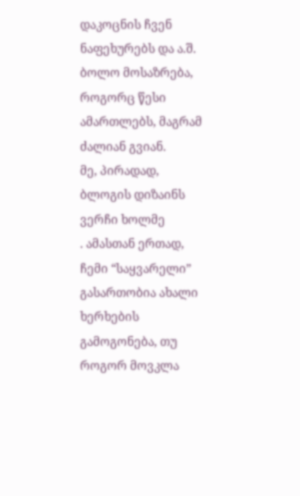დაკოცნის ჩვენ ნაფეხურებს და ა.შ.
ბოლო მოსაზრება, როგორც წესი ამართლებს, მაგრამ ძალიან გვიან.
მე, პირადად, ბლოგის დიზაინს ვერჩი ხოლმე
. ამასთან ერთად, ჩემი “საყვარელი” გასართობია ახალი ხერხების გამოგონება, თუ როგორ მოვკლა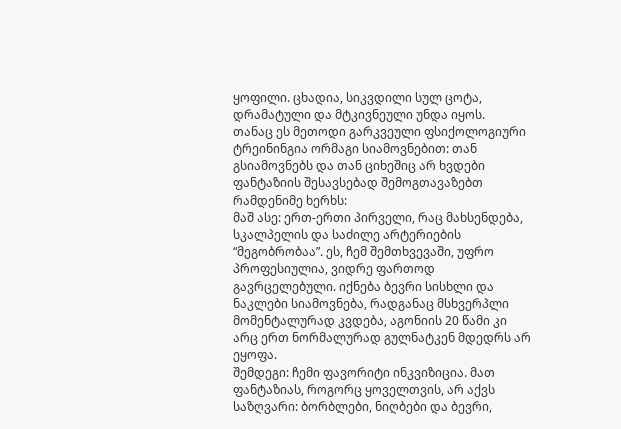ყოფილი. ცხადია, სიკვდილი სულ ცოტა, დრამატული და მტკივნეული უნდა იყოს.
თანაც ეს მეთოდი გარკვეული ფსიქოლოგიური ტრეინინგია ორმაგი სიამოვნებით: თან გსიამოვნებს და თან ციხეშიც არ ხვდები
ფანტაზიის შესავსებად შემოგთავაზებთ რამდენიმე ხერხს:
მაშ ასე: ერთ-ერთი პირველი, რაც მახსენდება, სკალპელის და საძილე არტერიების “მეგობრობაა”. ეს, ჩემ შემთხვევაში, უფრო პროფესიულია, ვიდრე ფართოდ გავრცელებული. იქნება ბევრი სისხლი და ნაკლები სიამოვნება, რადგანაც მსხვერპლი მომენტალურად კვდება, აგონიის 20 წამი კი არც ერთ ნორმალურად გულნატკენ მდედრს არ ეყოფა.
შემდეგი: ჩემი ფავორიტი ინკვიზიცია. მათ ფანტაზიას, როგორც ყოველთვის, არ აქვს საზღვარი: ბორბლები, ნიღბები და ბევრი,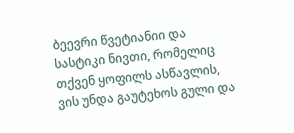ბეევრი წვეტიანიი და სასტიკი ნივთი, რომელიც თქვენ ყოფილს ასწავლის, ვის უნდა გაუტეხოს გული და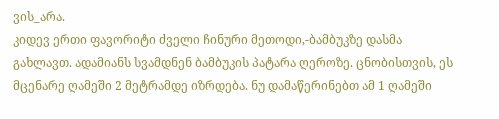ვის_არა.
კიდევ ერთი ფავორიტი ძველი ჩინური მეთოდი,-ბამბუკზე დასმა გახლავთ. ადამიანს სვამდნენ ბამბუკის პატარა ღეროზე. ცნობისთვის, ეს მცენარე ღამეში 2 მეტრამდე იზრდება. ნუ დამაწერინებთ ამ 1 ღამეში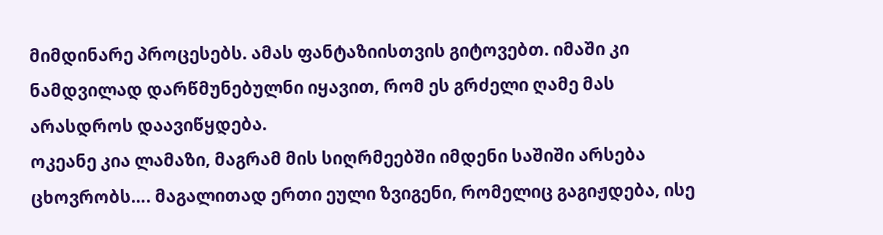მიმდინარე პროცესებს. ამას ფანტაზიისთვის გიტოვებთ. იმაში კი ნამდვილად დარწმუნებულნი იყავით, რომ ეს გრძელი ღამე მას არასდროს დაავიწყდება.
ოკეანე კია ლამაზი, მაგრამ მის სიღრმეებში იმდენი საშიში არსება ცხოვრობს…. მაგალითად ერთი ეული ზვიგენი, რომელიც გაგიჟდება, ისე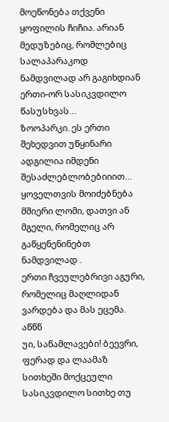მოეწონება თქვენი ყოფილის ჩიჩია. არიან მედუზებიც, რომლებიც სალაპარაკოდ ნამდვილად არ გაგიხდიან ერთი-ორ სასიკვდილო წასუსხვას…
ზოოპარკი. ეს ერთი შეხედვით უწყინარი ადგილია იმდენი შესაძლებლობებიიით…
ყოველთვის მოიძებნება მშიერი ლომი, დათვი ან მგელი, რომელიც არ გაწყენენინებთ ნამდვილად .
ერთი ჩვეულებრივი აგური, რომელიც მაღლიდან ვარდება და მას ეცემა. აწწწ
უი, საწამლავები! ბეევრი, ფერად და ლაამაზ სითხეში მოქცეული სასიკვდილო სითხე თუ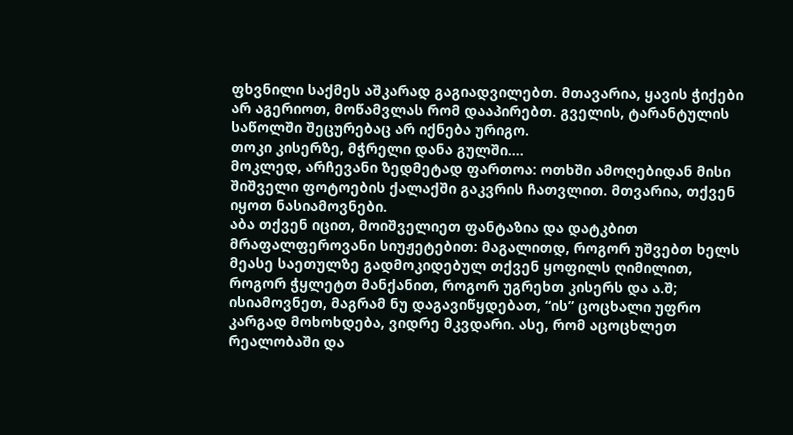ფხვნილი საქმეს აშკარად გაგიადვილებთ. მთავარია, ყავის ჭიქები არ აგერიოთ, მოწამვლას რომ დააპირებთ. გველის, ტარანტულის საწოლში შეცურებაც არ იქნება ურიგო.
თოკი კისერზე, მჭრელი დანა გულში….
მოკლედ, არჩევანი ზედმეტად ფართოა: ოთხში ამოღებიდან მისი შიშველი ფოტოების ქალაქში გაკვრის ჩათვლით. მთვარია, თქვენ იყოთ ნასიამოვნები.
აბა თქვენ იცით, მოიშველიეთ ფანტაზია და დატკბით მრაფალფეროვანი სიუჟეტებით: მაგალითდ, როგორ უშვებთ ხელს მეასე საეთულზე გადმოკიდებულ თქვენ ყოფილს ღიმილით, როგორ ჭყლეტთ მანქანით, როგორ უგრეხთ კისერს და ა.შ;
ისიამოვნეთ, მაგრამ ნუ დაგავიწყდებათ, “ის” ცოცხალი უფრო კარგად მოხოხდება, ვიდრე მკვდარი. ასე, რომ აცოცხლეთ რეალობაში და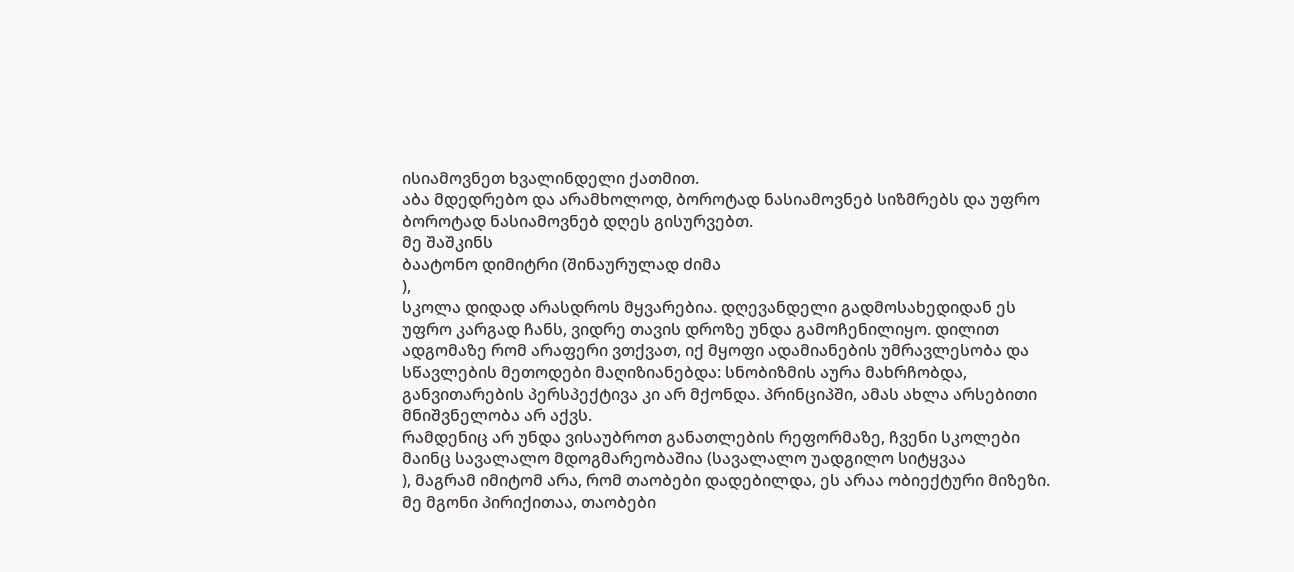ისიამოვნეთ ხვალინდელი ქათმით.
აბა მდედრებო და არამხოლოდ, ბოროტად ნასიამოვნებ სიზმრებს და უფრო ბოროტად ნასიამოვნებ დღეს გისურვებთ.
მე შაშკინს
ბაატონო დიმიტრი (შინაურულად ძიმა
),
სკოლა დიდად არასდროს მყვარებია. დღევანდელი გადმოსახედიდან ეს უფრო კარგად ჩანს, ვიდრე თავის დროზე უნდა გამოჩენილიყო. დილით ადგომაზე რომ არაფერი ვთქვათ, იქ მყოფი ადამიანების უმრავლესობა და სწავლების მეთოდები მაღიზიანებდა: სნობიზმის აურა მახრჩობდა, განვითარების პერსპექტივა კი არ მქონდა. პრინციპში, ამას ახლა არსებითი მნიშვნელობა არ აქვს.
რამდენიც არ უნდა ვისაუბროთ განათლების რეფორმაზე, ჩვენი სკოლები მაინც სავალალო მდოგმარეობაშია (სავალალო უადგილო სიტყვაა
), მაგრამ იმიტომ არა, რომ თაობები დადებილდა, ეს არაა ობიექტური მიზეზი. მე მგონი პირიქითაა, თაობები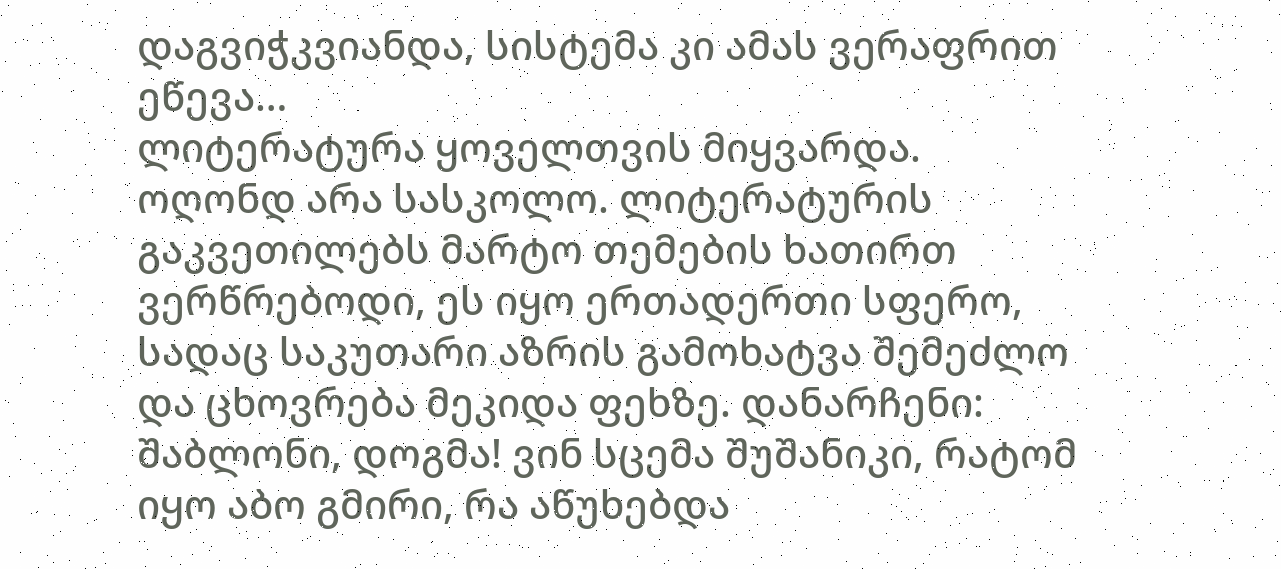დაგვიჭკვიანდა, სისტემა კი ამას ვერაფრით ეწევა…
ლიტერატურა ყოველთვის მიყვარდა. ოღონდ არა სასკოლო. ლიტერატურის გაკვეთილებს მარტო თემების ხათირთ ვერწრებოდი, ეს იყო ერთადერთი სფერო, სადაც საკუთარი აზრის გამოხატვა შემეძლო და ცხოვრება მეკიდა ფეხზე. დანარჩენი: შაბლონი, დოგმა! ვინ სცემა შუშანიკი, რატომ იყო აბო გმირი, რა აწუხებდა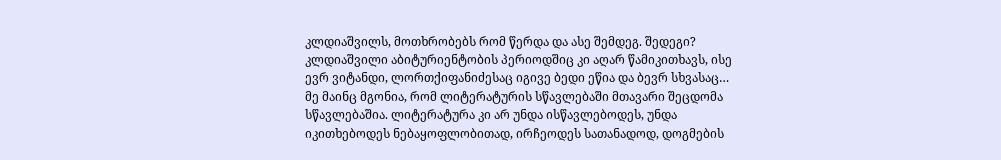კლდიაშვილს, მოთხრობებს რომ წერდა და ასე შემდეგ. შედეგი? კლდიაშვილი აბიტურიენტობის პერიოდშიც კი აღარ წამიკითხავს, ისე ევრ ვიტანდი, ლორთქიფანიძესაც იგივე ბედი ეწია და ბევრ სხვასაც…
მე მაინც მგონია, რომ ლიტერატურის სწავლებაში მთავარი შეცდომა სწავლებაშია. ლიტერატურა კი არ უნდა ისწავლებოდეს, უნდა იკითხებოდეს ნებაყოფლობითად, ირჩეოდეს სათანადოდ, დოგმების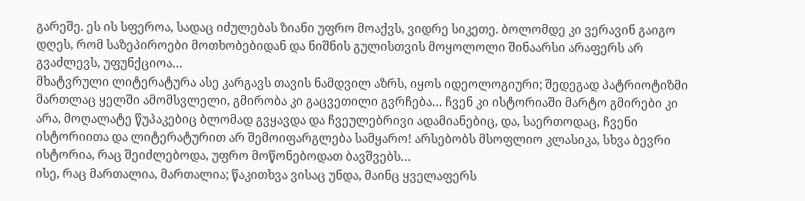გარეშე. ეს ის სფეროა, სადაც იძულებას ზიანი უფრო მოაქვს, ვიდრე სიკეთე. ბოლომდე კი ვერავინ გაიგო დღეს, რომ საზეპიროები მოთხობებიდან და ნიშნის გულისთვის მოყოლოლი შინაარსი არაფერს არ გვაძლევს, უფუნქციოა…
მხატვრული ლიტერატურა ასე კარგავს თავის ნამდვილ აზრს, იყოს იდეოლოგიური; შედეგად პატრიოტიზმი მართლაც ყელში ამომსვლელი, გმირობა კი გაცვეთილი გვრჩება… ჩვენ კი ისტორიაში მარტო გმირები კი არა, მოღალატე წუპაკებიც ბლომად გვყავდა და ჩვეულებრივი ადამიანებიც, და, საერთოდაც, ჩვენი ისტორიითა და ლიტერატურით არ შემოიფარგლება სამყარო! არსებობს მსოფლიო კლასიკა, სხვა ბევრი ისტორია, რაც შეიძლებოდა, უფრო მოწონებოდათ ბავშვებს…
ისე, რაც მართალია, მართალია; წაკითხვა ვისაც უნდა, მაინც ყველაფერს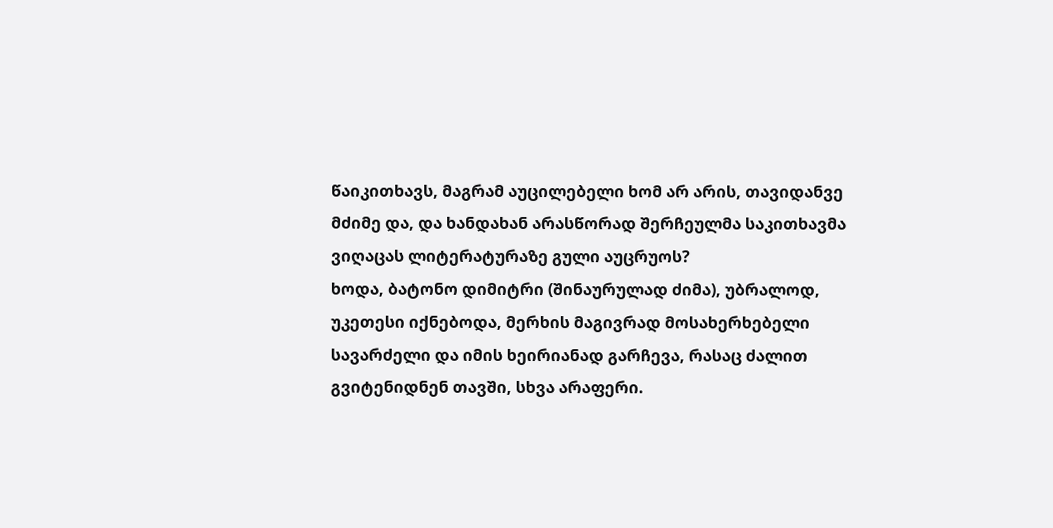წაიკითხავს, მაგრამ აუცილებელი ხომ არ არის, თავიდანვე მძიმე და, და ხანდახან არასწორად შერჩეულმა საკითხავმა ვიღაცას ლიტერატურაზე გული აუცრუოს?
ხოდა, ბატონო დიმიტრი (შინაურულად ძიმა), უბრალოდ, უკეთესი იქნებოდა, მერხის მაგივრად მოსახერხებელი სავარძელი და იმის ხეირიანად გარჩევა, რასაც ძალით გვიტენიდნენ თავში, სხვა არაფერი.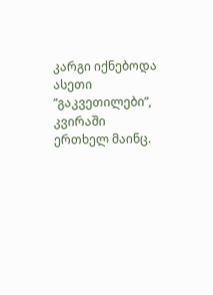კარგი იქნებოდა ასეთი “გაკვეთილები”, კვირაში ერთხელ მაინც.